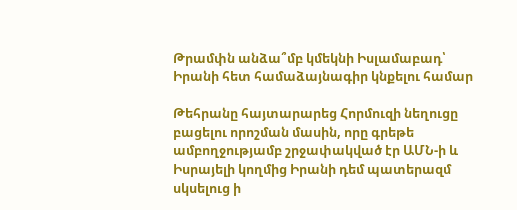Թրամփն անձա՞մբ կմեկնի Իսլամաբադ՝ Իրանի հետ համաձայնագիր կնքելու համար

Թեհրանը հայտարարեց Հորմուզի նեղուցը բացելու որոշման մասին, որը գրեթե ամբողջությամբ շրջափակված էր ԱՄՆ-ի և Իսրայելի կողմից Իրանի դեմ պատերազմ սկսելուց ի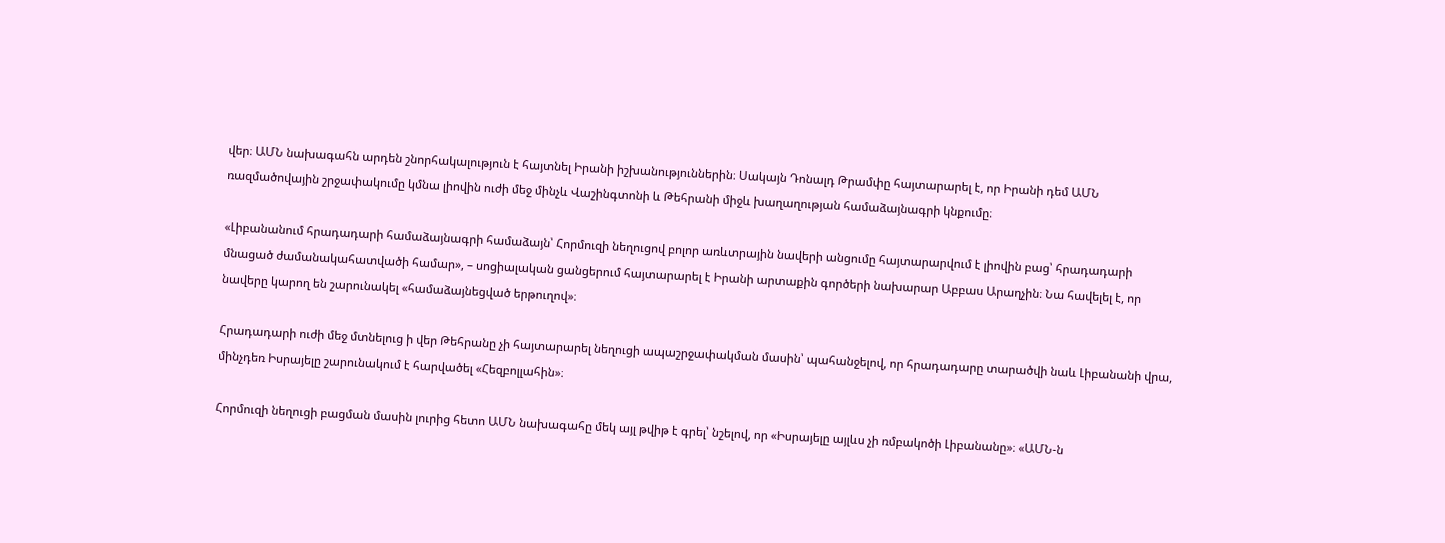վեր։ ԱՄՆ նախագահն արդեն շնորհակալություն է հայտնել Իրանի իշխանություններին։ Սակայն Դոնալդ Թրամփը հայտարարել է, որ Իրանի դեմ ԱՄՆ ռազմածովային շրջափակումը կմնա լիովին ուժի մեջ մինչև Վաշինգտոնի և Թեհրանի միջև խաղաղության համաձայնագրի կնքումը։

«Լիբանանում հրադադարի համաձայնագրի համաձայն՝ Հորմուզի նեղուցով բոլոր առևտրային նավերի անցումը հայտարարվում է լիովին բաց՝ հրադադարի մնացած ժամանակահատվածի համար», – սոցիալական ցանցերում հայտարարել է Իրանի արտաքին գործերի նախարար Աբբաս Արաղչին։ Նա հավելել է, որ նավերը կարող են շարունակել «համաձայնեցված երթուղով»։

Հրադադարի ուժի մեջ մտնելուց ի վեր Թեհրանը չի հայտարարել նեղուցի ապաշրջափակման մասին՝ պահանջելով, որ հրադադարը տարածվի նաև Լիբանանի վրա, մինչդեռ Իսրայելը շարունակում է հարվածել «Հեզբոլլահին»։

Հորմուզի նեղուցի բացման մասին լուրից հետո ԱՄՆ նախագահը մեկ այլ թվիթ է գրել՝ նշելով, որ «Իսրայելը այլևս չի ռմբակոծի Լիբանանը»։ «ԱՄՆ-ն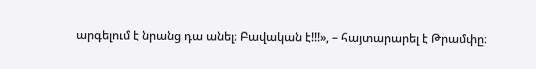արգելում է նրանց դա անել։ Բավական է!!!», – հայտարարել է Թրամփը։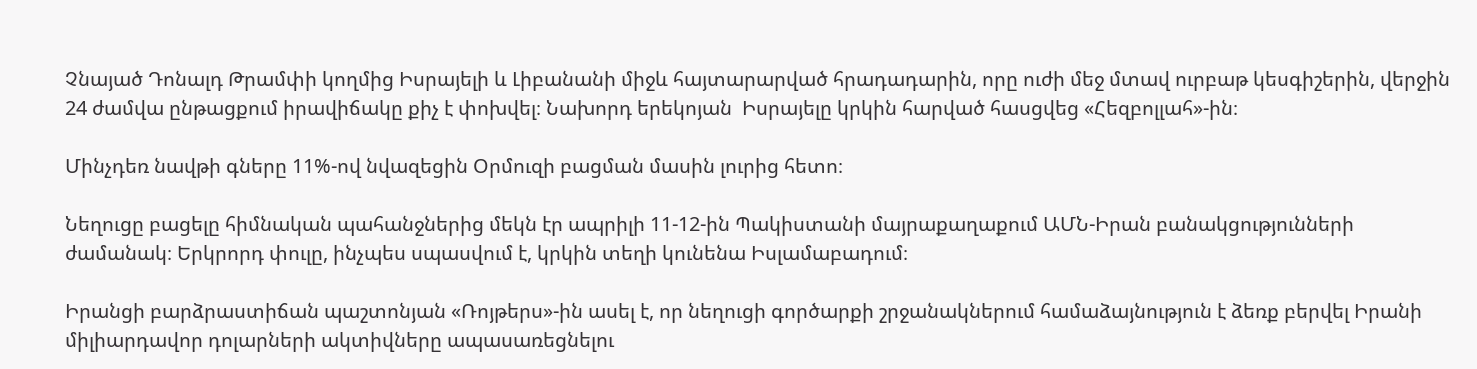Չնայած Դոնալդ Թրամփի կողմից Իսրայելի և Լիբանանի միջև հայտարարված հրադադարին, որը ուժի մեջ մտավ ուրբաթ կեսգիշերին, վերջին 24 ժամվա ընթացքում իրավիճակը քիչ է փոխվել։ Նախորդ երեկոյան  Իսրայելը կրկին հարված հասցվեց «Հեզբոլլահ»-ին։

Մինչդեռ նավթի գները 11%-ով նվազեցին Օրմուզի բացման մասին լուրից հետո։

Նեղուցը բացելը հիմնական պահանջներից մեկն էր ապրիլի 11-12-ին Պակիստանի մայրաքաղաքում ԱՄՆ-Իրան բանակցությունների ժամանակ։ Երկրորդ փուլը, ինչպես սպասվում է, կրկին տեղի կունենա Իսլամաբադում։

Իրանցի բարձրաստիճան պաշտոնյան «Ռոյթերս»-ին ասել է, որ նեղուցի գործարքի շրջանակներում համաձայնություն է ձեռք բերվել Իրանի միլիարդավոր դոլարների ակտիվները ապասառեցնելու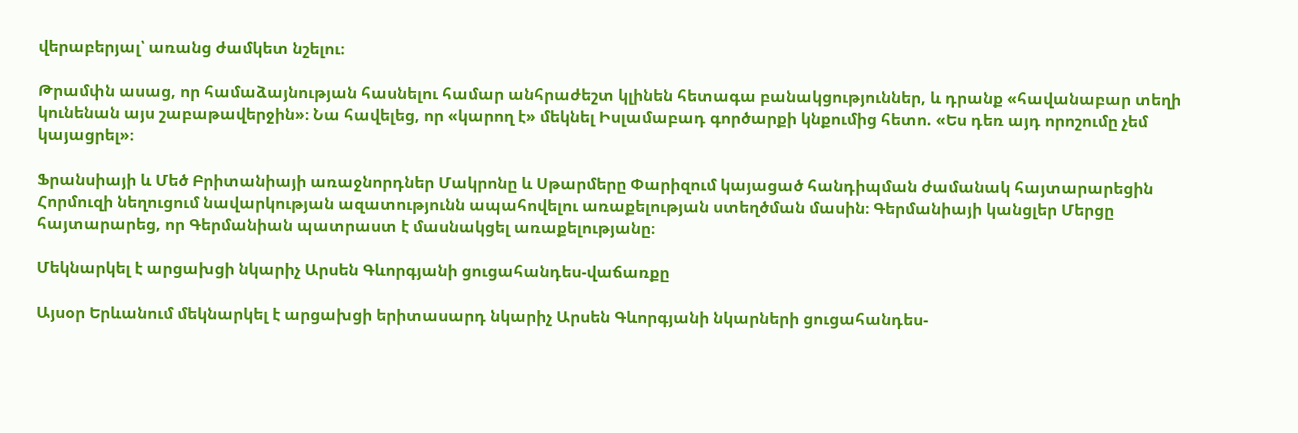վերաբերյալ՝ առանց ժամկետ նշելու։

Թրամփն ասաց, որ համաձայնության հասնելու համար անհրաժեշտ կլինեն հետագա բանակցություններ, և դրանք «հավանաբար տեղի կունենան այս շաբաթավերջին»։ Նա հավելեց, որ «կարող է» մեկնել Իսլամաբադ գործարքի կնքումից հետո. «Ես դեռ այդ որոշումը չեմ կայացրել»։

Ֆրանսիայի և Մեծ Բրիտանիայի առաջնորդներ Մակրոնը և Սթարմերը Փարիզում կայացած հանդիպման ժամանակ հայտարարեցին Հորմուզի նեղուցում նավարկության ազատությունն ապահովելու առաքելության ստեղծման մասին։ Գերմանիայի կանցլեր Մերցը հայտարարեց, որ Գերմանիան պատրաստ է մասնակցել առաքելությանը։

Մեկնարկել է արցախցի նկարիչ Արսեն Գևորգյանի ցուցահանդես-վաճառքը

Այսօր Երևանում մեկնարկել է արցախցի երիտասարդ նկարիչ Արսեն Գևորգյանի նկարների ցուցահանդես-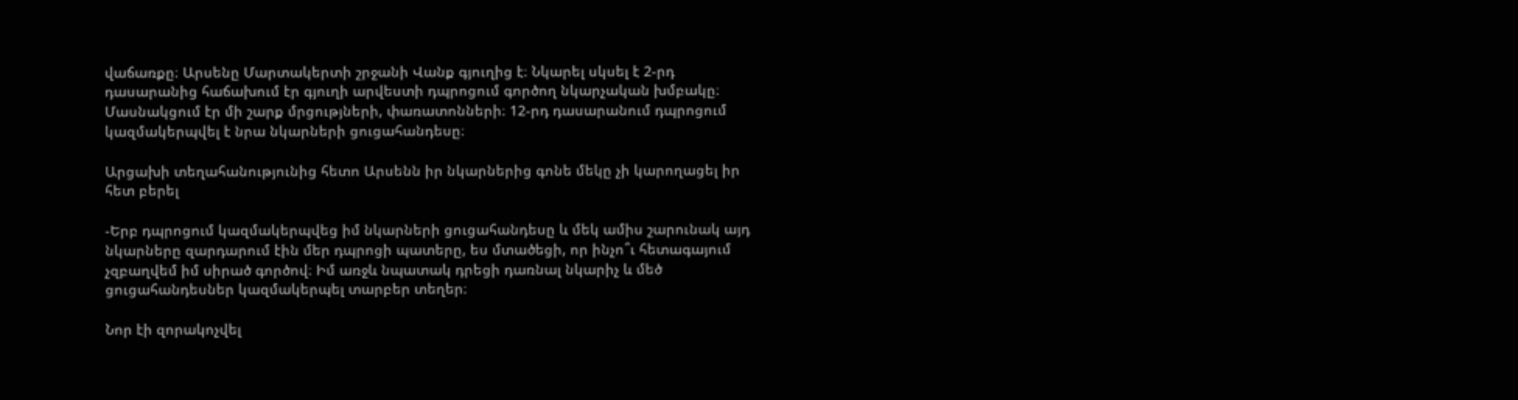վաճառքը։ Արսենը Մարտակերտի շրջանի Վանք գյուղից է։ Նկարել սկսել է 2-րդ դասարանից հաճախում էր գյուղի արվեստի դպրոցում գործող նկարչական խմբակը։ Մասնակցում էր մի շարք մրցությների, փառատոնների։ 12-րդ դասարանում դպրոցում կազմակերպվել է նրա նկարների ցուցահանդեսը։

Արցախի տեղահանությունից հետո Արսենն իր նկարներից գոնե մեկը չի կարողացել իր հետ բերել

-Երբ դպրոցում կազմակերպվեց իմ նկարների ցուցահանդեսը և մեկ ամիս շարունակ այդ նկարները զարդարում էին մեր դպրոցի պատերը, ես մտածեցի, որ ինչո՞ւ հետագայում չզբաղվեմ իմ սիրած գործով։ Իմ առջև նպատակ դրեցի դառնալ նկարիչ և մեծ ցուցահանդեսներ կազմակերպել տարբեր տեղեր։

Նոր էի զորակոչվել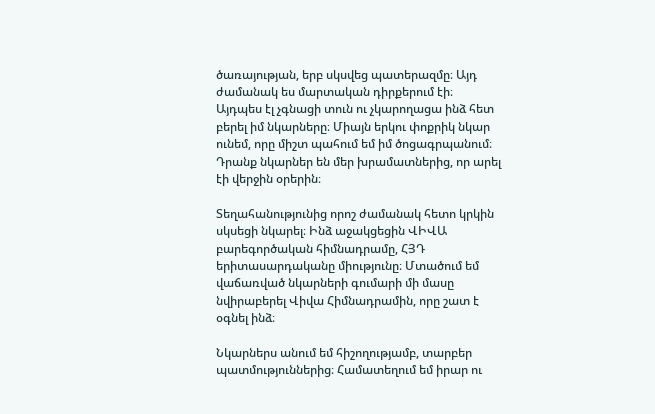ծառայության, երբ սկսվեց պատերազմը։ Այդ ժամանակ ես մարտական դիրքերում էի։ Այդպես էլ չգնացի տուն ու չկարողացա ինձ հետ բերել իմ նկարները։ Միայն երկու փոքրիկ նկար ունեմ, որը միշտ պահում եմ իմ ծոցագրպանում։ Դրանք նկարներ են մեր խրամատներից, որ արել էի վերջին օրերին։

Տեղահանությունից որոշ ժամանակ հետո կրկին սկսեցի նկարել։ Ինձ աջակցեցին ՎԻՎԱ բարեգործական հիմնադրամը, ՀՅԴ երիտասարդականը միությունը։ Մտածում եմ վաճառված նկարների գումարի մի մասը նվիրաբերել Վիվա Հիմնադրամին, որը շատ է օգնել ինձ։

Նկարներս անում եմ հիշողությամբ, տարբեր պատմություններից։ Համատեղում եմ իրար ու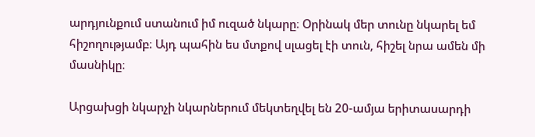արդյունքում ստանում իմ ուզած նկարը։ Օրինակ մեր տունը նկարել եմ հիշողությամբ։ Այդ պահին ես մտքով սլացել էի տուն, հիշել նրա ամեն մի մասնիկը։

Արցախցի նկարչի նկարներում մեկտեղվել են 20-ամյա երիտասարդի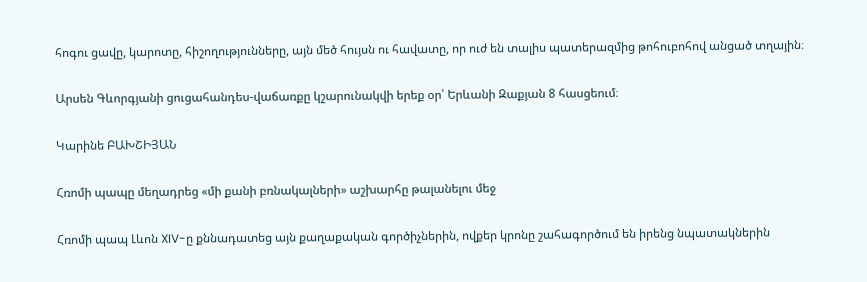հոգու ցավը, կարոտը, հիշողությունները, այն մեծ հույսն ու հավատը, որ ուժ են տալիս պատերազմից թոհուբոհով անցած տղային։

Արսեն Գևորգյանի ցուցահանդես-վաճառքը կշարունակվի երեք օր՝ Երևանի Զաքյան 8 հասցեում։

Կարինե ԲԱԽՇԻՅԱՆ

Հռոմի պապը մեղադրեց «մի քանի բռնակալների» աշխարհը թալանելու մեջ

Հռոմի պապ Լևոն XIV-ը քննադատեց այն քաղաքական գործիչներին, ովքեր կրոնը շահագործում են իրենց նպատակներին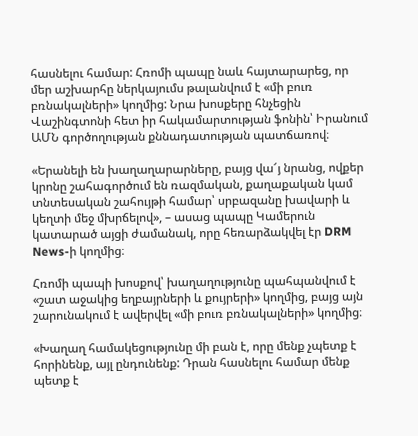հասնելու համար: Հռոմի պապը նաև հայտարարեց, որ մեր աշխարհը ներկայումս թալանվում է «մի բուռ բռնակալների» կողմից: Նրա խոսքերը հնչեցին Վաշինգտոնի հետ իր հակամարտության ֆոնին՝ Իրանում ԱՄՆ գործողության քննադատության պատճառով։

«Երանելի են խաղաղարարները, բայց վա՜յ նրանց, ովքեր կրոնը շահագործում են ռազմական, քաղաքական կամ տնտեսական շահույթի համար՝ սրբազանը խավարի և կեղտի մեջ մխրճելով», – ասաց պապը Կամերուն կատարած այցի ժամանակ, որը հեռարձակվել էր DRM News-ի կողմից։

Հռոմի պապի խոսքով՝ խաղաղությունը պահպանվում է «շատ աջակից եղբայրների և քույրերի» կողմից, բայց այն շարունակում է ավերվել «մի բուռ բռնակալների» կողմից։

«Խաղաղ համակեցությունը մի բան է, որը մենք չպետք է հորինենք, այլ ընդունենք: Դրան հասնելու համար մենք պետք է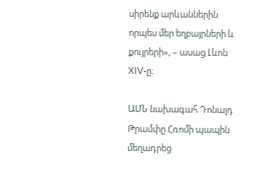սիրենք արևաններին որպես մեր եղբայրների և քույրերի», – ասաց Լևոն XIV-ը։

ԱՄՆ նախագահ Դոնալդ Թրամփը Հռոմի պապին մեղադրեց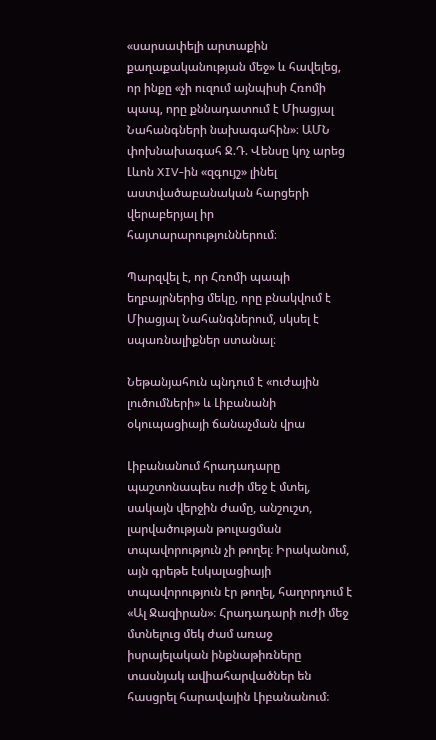«սարսափելի արտաքին քաղաքականության մեջ» և հավելեց, որ ինքը «չի ուզում այնպիսի Հռոմի պապ, որը քննադատում է Միացյալ Նահանգների նախագահին»։ ԱՄՆ փոխնախագահ Ջ.Դ. Վենսը կոչ արեց Լևոն XIV-ին «զգույշ» լինել աստվածաբանական հարցերի վերաբերյալ իր հայտարարություններում։

Պարզվել է, որ Հռոմի պապի եղբայրներից մեկը, որը բնակվում է Միացյալ Նահանգներում, սկսել է սպառնալիքներ ստանալ։

Նեթանյահուն պնդում է «ուժային լուծումների» և Լիբանանի օկուպացիայի ճանաչման վրա

Լիբանանում հրադադարը պաշտոնապես ուժի մեջ է մտել, սակայն վերջին ժամը, անշուշտ, լարվածության թուլացման տպավորություն չի թողել։ Իրականում, այն գրեթե էսկալացիայի տպավորություն էր թողել, հաղորդում է «Ալ Ջազիրան»։ Հրադադարի ուժի մեջ մտնելուց մեկ ժամ առաջ իսրայելական ինքնաթիռները տասնյակ ավիահարվածներ են հասցրել հարավային Լիբանանում։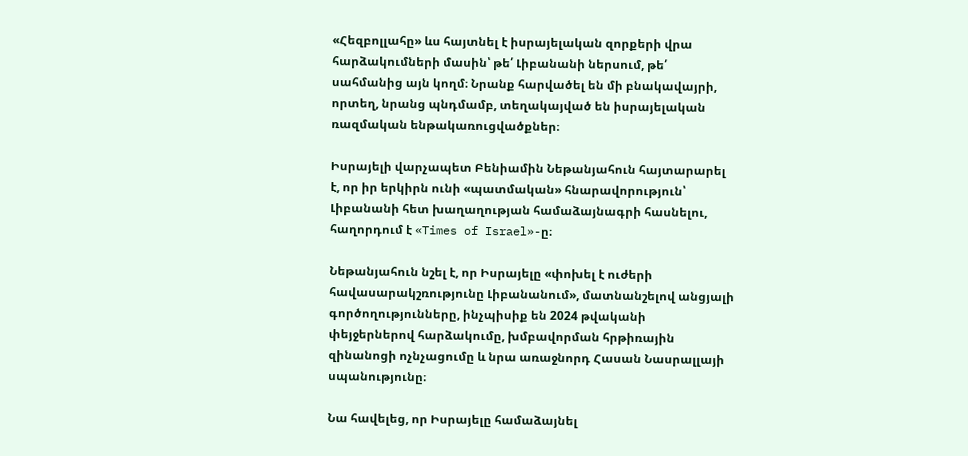«Հեզբոլլահը» ևս հայտնել է իսրայելական զորքերի վրա հարձակումների մասին՝ թե՛ Լիբանանի ներսում, թե՛ սահմանից այն կողմ։ Նրանք հարվածել են մի բնակավայրի, որտեղ, նրանց պնդմամբ, տեղակայված են իսրայելական ռազմական ենթակառուցվածքներ։

Իսրայելի վարչապետ Բենիամին Նեթանյահուն հայտարարել է, որ իր երկիրն ունի «պատմական» հնարավորություն՝ Լիբանանի հետ խաղաղության համաձայնագրի հասնելու, հաղորդում է «Times of Israel»-ը։

Նեթանյահուն նշել է, որ Իսրայելը «փոխել է ուժերի հավասարակշռությունը Լիբանանում», մատնանշելով անցյալի գործողությունները, ինչպիսիք են 2024 թվականի փեյջերներով հարձակումը, խմբավորման հրթիռային զինանոցի ոչնչացումը և նրա առաջնորդ Հասան Նասրալլայի սպանությունը։

Նա հավելեց, որ Իսրայելը համաձայնել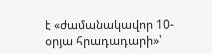է «ժամանակավոր 10-օրյա հրադադարի»՝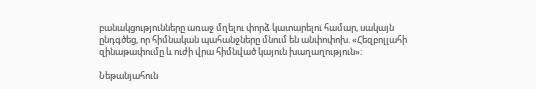բանակցությունները առաջ մղելու փորձ կատարելու համար, սակայն ընդգծեց, որ հիմնական պահանջները մնում են անփոփոխ. «Հեզբոլլահի զինաթափումը և ուժի վրա հիմնված կայուն խաղաղություն»։

Նեթանյահուն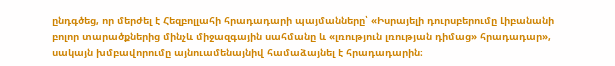ընդգծեց, որ մերժել է Հեզբոլլահի հրադադարի պայմանները՝ «Իսրայելի դուրսբերումը Լիբանանի բոլոր տարածքներից մինչև միջազգային սահմանը և «լռություն լռության դիմաց» հրադադար», սակայն խմբավորումը այնուամենայնիվ համաձայնել է հրադադարին։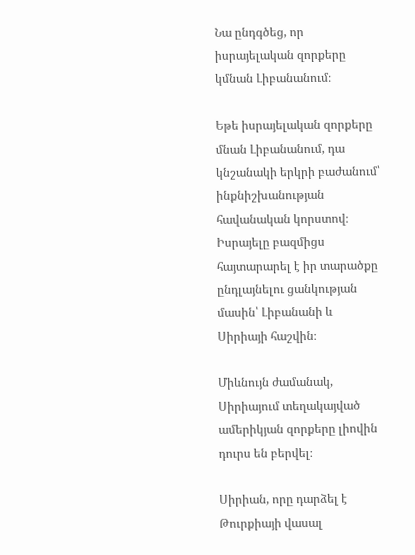Նա ընդգծեց, որ իսրայելական զորքերը կմնան Լիբանանում։

Եթե իսրայելական զորքերը մնան Լիբանանում, դա կնշանակի երկրի բաժանում՝ ինքնիշխանության հավանական կորստով։ Իսրայելը բազմիցս հայտարարել է իր տարածքը ընդլայնելու ցանկության մասին՝ Լիբանանի և Սիրիայի հաշվին։

Միևնույն ժամանակ, Սիրիայում տեղակայված ամերիկյան զորքերը լիովին դուրս են բերվել։

Սիրիան, որը դարձել է Թուրքիայի վասալ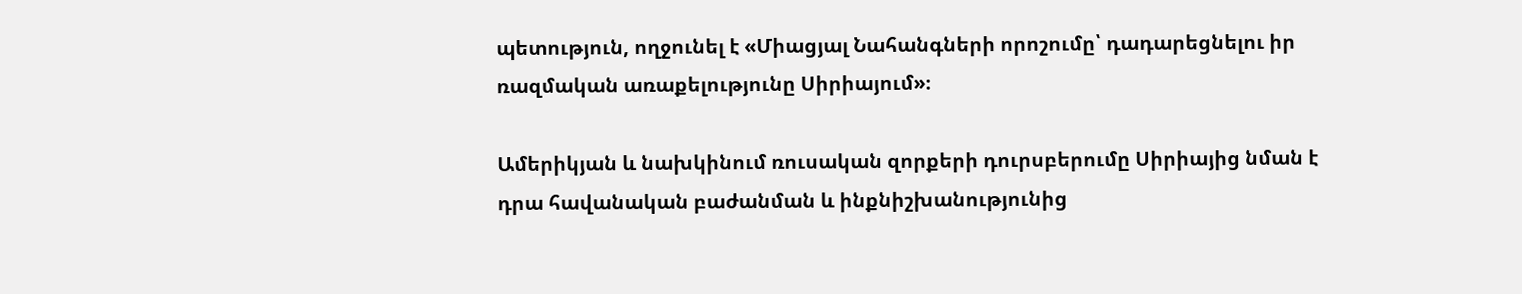պետություն, ողջունել է «Միացյալ Նահանգների որոշումը՝ դադարեցնելու իր ռազմական առաքելությունը Սիրիայում»։

Ամերիկյան և նախկինում ռուսական զորքերի դուրսբերումը Սիրիայից նման է դրա հավանական բաժանման և ինքնիշխանությունից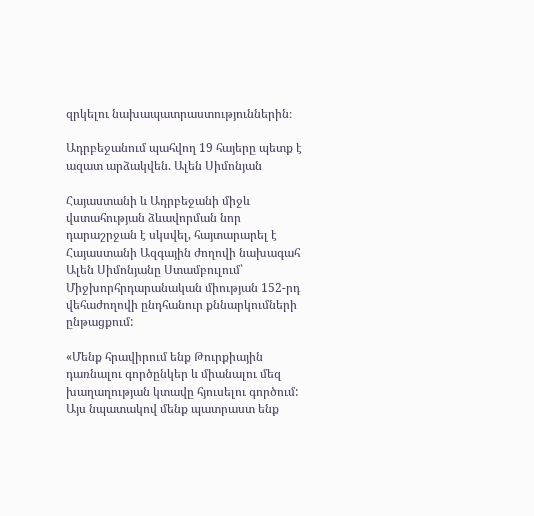զրկելու նախապատրաստություններին։

Ադրբեջանում պահվող 19 հայերը պետք է ազատ արձակվեն. Ալեն Սիմոնյան

Հայաստանի և Ադրբեջանի միջև վստահության ձևավորման նոր դարաշրջան է սկսվել, հայտարարել է Հայաստանի Ազգային ժողովի նախագահ Ալեն Սիմոնյանը Ստամբուլում՝ Միջխորհրդարանական միության 152-րդ վեհաժողովի ընդհանուր քննարկումների ընթացքում:

«Մենք հրավիրում ենք Թուրքիային դառնալու գործընկեր և միանալու մեզ խաղաղության կտավը հյուսելու գործում: Այս նպատակով մենք պատրաստ ենք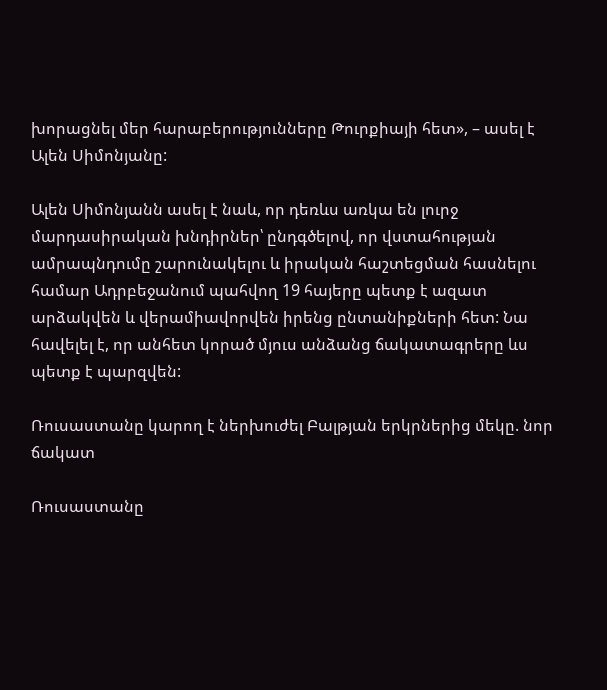խորացնել մեր հարաբերությունները Թուրքիայի հետ», – ասել է Ալեն Սիմոնյանը:

Ալեն Սիմոնյանն ասել է նաև, որ դեռևս առկա են լուրջ մարդասիրական խնդիրներ՝ ընդգծելով, որ վստահության ամրապնդումը շարունակելու և իրական հաշտեցման հասնելու համար Ադրբեջանում պահվող 19 հայերը պետք է ազատ արձակվեն և վերամիավորվեն իրենց ընտանիքների հետ: Նա հավելել է, որ անհետ կորած մյուս անձանց ճակատագրերը ևս պետք է պարզվեն:

Ռուսաստանը կարող է ներխուժել Բալթյան երկրներից մեկը. նոր ճակատ

Ռուսաստանը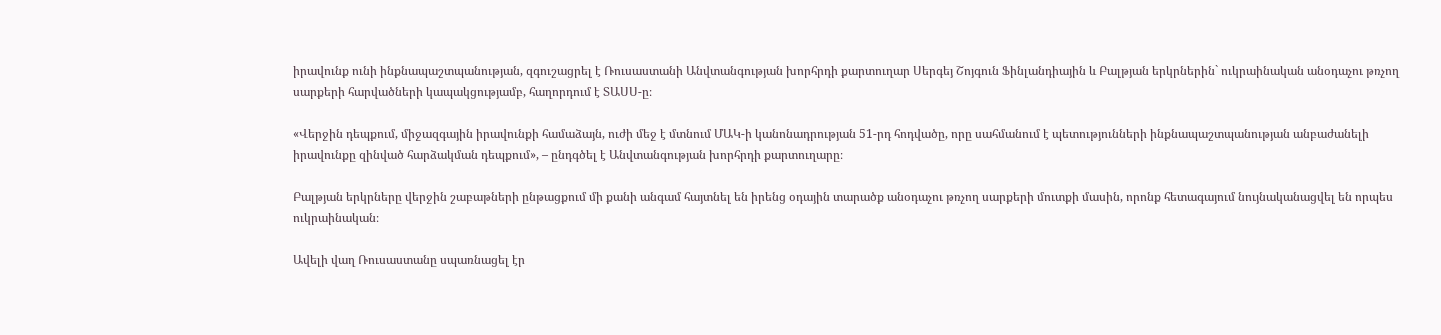իրավունք ունի ինքնապաշտպանության, զգուշացրել է Ռուսաստանի Անվտանգության խորհրդի քարտուղար Սերգեյ Շոյգուն Ֆինլանդիային և Բալթյան երկրներին` ուկրաինական անօդաչու թռչող սարքերի հարվածների կապակցությամբ, հաղորդում է ՏԱՍՍ-ը։

«Վերջին դեպքում, միջազգային իրավունքի համաձայն, ուժի մեջ է մտնում ՄԱԿ-ի կանոնադրության 51-րդ հոդվածը, որը սահմանում է պետությունների ինքնապաշտպանության անբաժանելի իրավունքը զինված հարձակման դեպքում», – ընդգծել է Անվտանգության խորհրդի քարտուղարը։

Բալթյան երկրները վերջին շաբաթների ընթացքում մի քանի անգամ հայտնել են իրենց օդային տարածք անօդաչու թռչող սարքերի մուտքի մասին, որոնք հետագայում նույնականացվել են որպես ուկրաինական։

Ավելի վաղ Ռուսաստանը սպառնացել էր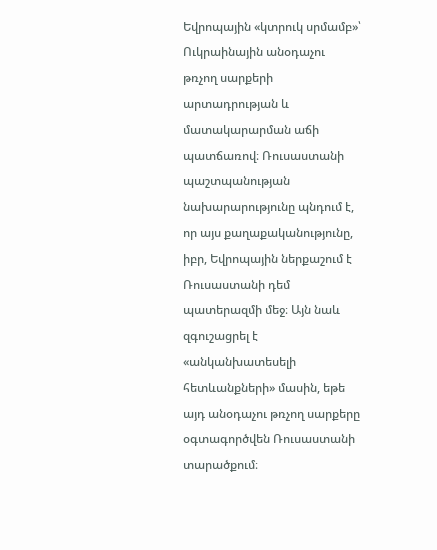Եվրոպային «կտրուկ սրմամբ»՝ Ուկրաինային անօդաչու թռչող սարքերի արտադրության և մատակարարման աճի պատճառով։ Ռուսաստանի պաշտպանության նախարարությունը պնդում է, որ այս քաղաքականությունը, իբր, Եվրոպային ներքաշում է Ռուսաստանի դեմ պատերազմի մեջ։ Այն նաև զգուշացրել է «անկանխատեսելի հետևանքների» մասին, եթե այդ անօդաչու թռչող սարքերը օգտագործվեն Ռուսաստանի տարածքում։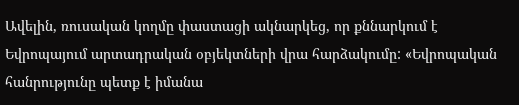Ավելին, ռուսական կողմը փաստացի ակնարկեց, որ քննարկում է Եվրոպայում արտադրական օբյեկտների վրա հարձակումը: «Եվրոպական հանրությունը պետք է իմանա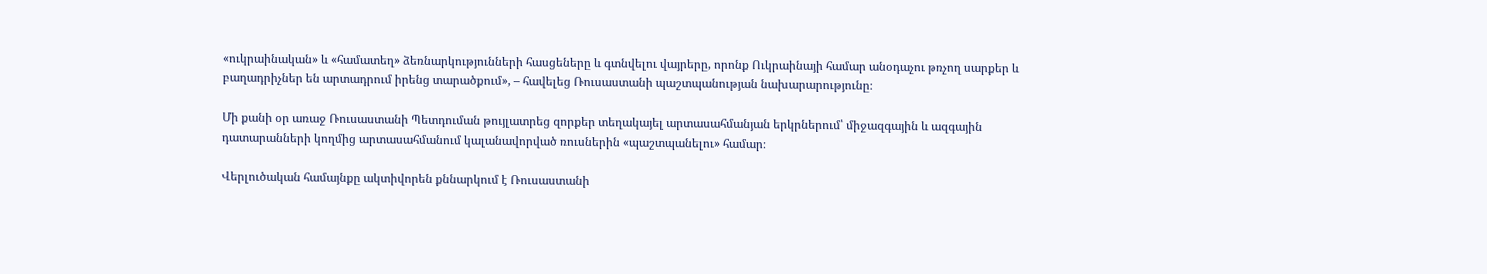«ուկրաինական» և «համատեղ» ձեռնարկությունների հասցեները և գտնվելու վայրերը, որոնք Ուկրաինայի համար անօդաչու թռչող սարքեր և բաղադրիչներ են արտադրում իրենց տարածքում», – հավելեց Ռուսաստանի պաշտպանության նախարարությունը։

Մի քանի օր առաջ Ռուսաստանի Պետդուման թույլատրեց զորքեր տեղակայել արտասահմանյան երկրներում՝ միջազգային և ազգային դատարանների կողմից արտասահմանում կալանավորված ռուսներին «պաշտպանելու» համար։

Վերլուծական համայնքը ակտիվորեն քննարկում է Ռուսաստանի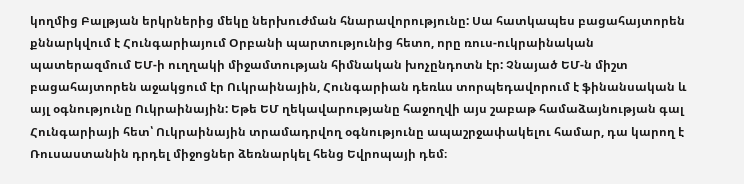կողմից Բալթյան երկրներից մեկը ներխուժման հնարավորությունը: Սա հատկապես բացահայտորեն քննարկվում է Հունգարիայում Օրբանի պարտությունից հետո, որը ռուս-ուկրաինական պատերազմում ԵՄ-ի ուղղակի միջամտության հիմնական խոչընդոտն էր: Չնայած ԵՄ-ն միշտ բացահայտորեն աջակցում էր Ուկրաինային, Հունգարիան դեռևս տորպեդավորում է ֆինանսական և այլ օգնությունը Ուկրաինային: Եթե ԵՄ ղեկավարությանը հաջողվի այս շաբաթ համաձայնության գալ Հունգարիայի հետ՝ Ուկրաինային տրամադրվող օգնությունը ապաշրջափակելու համար, դա կարող է Ռուսաստանին դրդել միջոցներ ձեռնարկել հենց Եվրոպայի դեմ։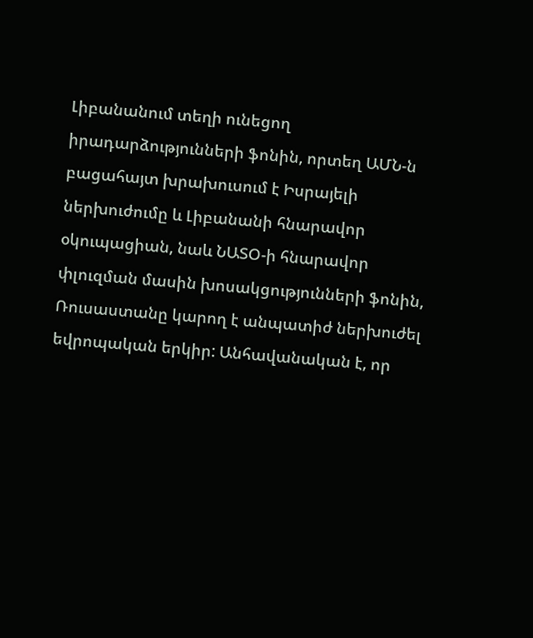Լիբանանում տեղի ունեցող իրադարձությունների ֆոնին, որտեղ ԱՄՆ-ն բացահայտ խրախուսում է Իսրայելի ներխուժումը և Լիբանանի հնարավոր օկուպացիան, նաև ՆԱՏՕ-ի հնարավոր փլուզման մասին խոսակցությունների ֆոնին, Ռուսաստանը կարող է անպատիժ ներխուժել եվրոպական երկիր: Անհավանական է, որ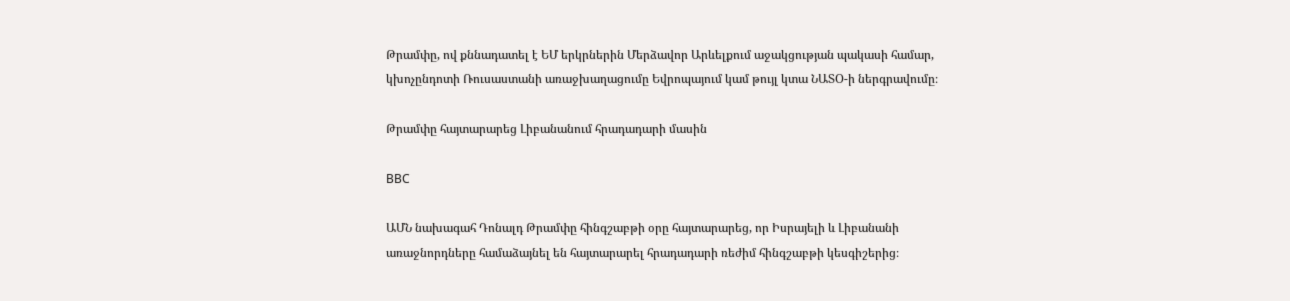Թրամփը, ով քննադատել է ԵՄ երկրներին Մերձավոր Արևելքում աջակցության պակասի համար, կխոչընդոտի Ռուսաստանի առաջխաղացումը Եվրոպայում կամ թույլ կտա ՆԱՏՕ-ի ներգրավումը։

Թրամփը հայտարարեց Լիբանանում հրադադարի մասին

ВВС

ԱՄՆ նախագահ Դոնալդ Թրամփը հինգշաբթի օրը հայտարարեց, որ Իսրայելի և Լիբանանի առաջնորդները համաձայնել են հայտարարել հրադադարի ռեժիմ հինգշաբթի կեսգիշերից։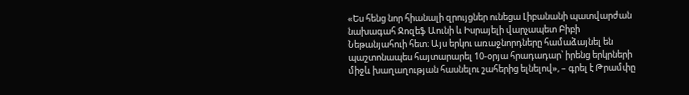«Ես հենց նոր հիանալի զրույցներ ունեցա Լիբանանի պատվարժան նախագահ Ջոզեֆ Աունի և Իսրայելի վարչապետ Բիբի Նեթանյահուի հետ։ Այս երկու առաջնորդները համաձայնել են պաշտոնապես հայտարարել 10-օրյա հրադադար՝ իրենց երկրների միջև խաղաղության հասնելու շահերից ելնելով», – գրել է Թրամփը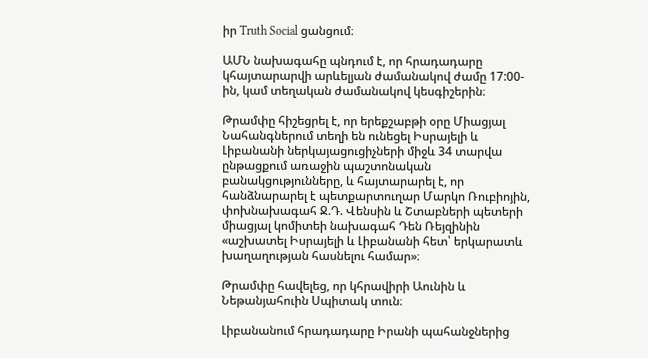իր Truth Social ցանցում։

ԱՄՆ նախագահը պնդում է, որ հրադադարը կհայտարարվի արևելյան ժամանակով ժամը 17:00-ին, կամ տեղական ժամանակով կեսգիշերին։

Թրամփը հիշեցրել է, որ երեքշաբթի օրը Միացյալ Նահանգներում տեղի են ունեցել Իսրայելի և Լիբանանի ներկայացուցիչների միջև 34 տարվա ընթացքում առաջին պաշտոնական բանակցությունները, և հայտարարել է, որ հանձնարարել է պետքարտուղար Մարկո Ռուբիոյին, փոխնախագահ Ջ.Դ. Վենսին և Շտաբների պետերի միացյալ կոմիտեի նախագահ Դեն Ռեյզինին «աշխատել Իսրայելի և Լիբանանի հետ՝ երկարատև խաղաղության հասնելու համար»։

Թրամփը հավելեց, որ կհրավիրի Աունին և Նեթանյահուին Սպիտակ տուն։

Լիբանանում հրադադարը Իրանի պահանջներից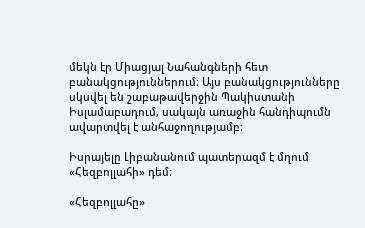մեկն էր Միացյալ Նահանգների հետ բանակցություններում։ Այս բանակցությունները սկսվել են շաբաթավերջին Պակիստանի Իսլամաբադում, սակայն առաջին հանդիպումն ավարտվել է անհաջողությամբ։

Իսրայելը Լիբանանում պատերազմ է մղում «Հեզբոլլահի» դեմ։

«Հեզբոլլահը»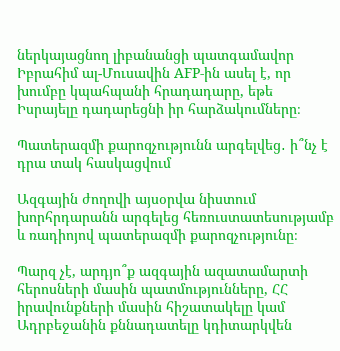ներկայացնող լիբանանցի պատգամավոր Իբրահիմ ալ-Մուսավին AFP-ին ասել է, որ խումբը կպահպանի հրադադարը, եթե Իսրայելը դադարեցնի իր հարձակումները։

Պատերազմի քարոզչությունն արգելվեց․ ի՞նչ է դրա տակ հասկացվում

Ազգային ժողովի այսօրվա նիստում խորհրդարանն արգելեց հեռուստատեսությամբ և ռադիոյով պատերազմի քարոզչությունը։

Պարզ չէ, արդյո՞ք ազգային ազատամարտի հերոսների մասին պատմությունները, ՀՀ իրավունքների մասին հիշատակելը կամ Ադրբեջանին քննադատելը կդիտարկվեն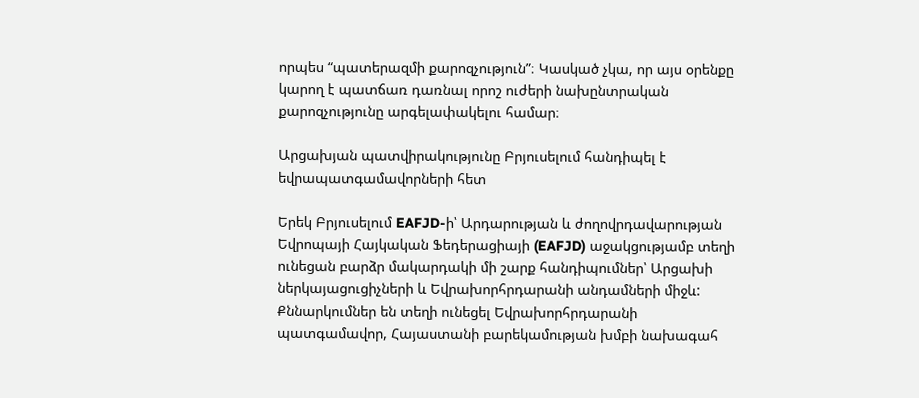որպես “պատերազմի քարոզչություն”։ Կասկած չկա, որ այս օրենքը կարող է պատճառ դառնալ որոշ ուժերի նախընտրական քարոզչությունը արգելափակելու համար։

Արցախյան պատվիրակությունը Բրյուսելում հանդիպել է եվրապատգամավորների հետ

Երեկ Բրյուսելում EAFJD-ի՝ Արդարության և ժողովրդավարության Եվրոպայի Հայկական Ֆեդերացիայի (EAFJD) աջակցությամբ տեղի ունեցան բարձր մակարդակի մի շարք հանդիպումներ՝ Արցախի ներկայացուցիչների և Եվրախորհրդարանի անդամների միջև: Քննարկումներ են տեղի ունեցել Եվրախորհրդարանի պատգամավոր, Հայաստանի բարեկամության խմբի նախագահ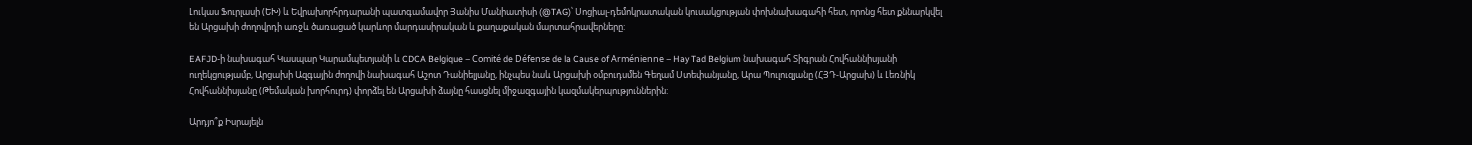Լուկաս Ֆուրլասի (ԵԽ) և Եվրախորհրդարանի պատգամավոր Յանիս Մանիատիսի (@TAG)՝ Սոցիալ-դեմոկրատական կուսակցության փոխնախագահի հետ, որոնց հետ քննարկվել են Արցախի ժողովրդի առջև ծառացած կարևոր մարդասիրական և քաղաքական մարտահրավերները:

EAFJD-ի նախագահ Կասպար Կարամպետյանի և CDCA Belgique – Comité de Défense de la Cause of Arménienne – Hay Tad Belgium նախագահ Տիգրան Հովհաննիսյանի ուղեկցությամբ, Արցախի Ազգային ժողովի նախագահ Աշոտ Դանիելյանը, ինչպես նաև Արցախի օմբուդսմեն Գեղամ Ստեփանյանը, Արա Պուլուզյանը (ՀՅԴ-Արցախ) և Լեռնիկ Հովհաննիսյանը (Թեմական խորհուրդ) փորձել են Արցախի ձայնը հասցնել միջազգային կազմակերպություններին:

Արդյո՞ք Իսրայելն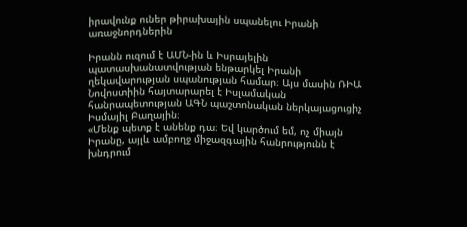իրավունք ուներ թիրախային սպանելու Իրանի առաջնորդներին

Իրանն ուզում է ԱՄՆ-ին և Իսրայելին պատասխանատվության ենթարկել Իրանի ղեկավարության սպանության համար։ Այս մասին ՌԻԱ Նովոստիին հայտարարել է Իսլամական հանրապետության ԱԳՆ պաշտոնական ներկայացուցիչ Իսմայիլ Բաղային։
«Մենք պետք է անենք դա։ Եվ կարծում եմ, ոչ միայն Իրանը, այլև ամբողջ միջազգային հանրությունն է խնդրում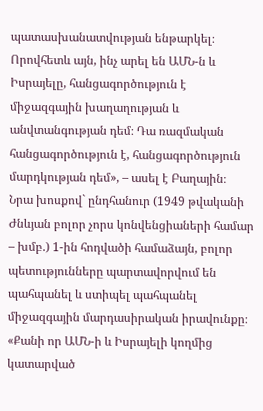պատասխանատվության ենթարկել։ Որովհետև այն, ինչ արել են ԱՄՆ-ն և Իսրայելը, հանցագործություն է միջազգային խաղաղության և անվտանգության դեմ։ Դա ռազմական հանցագործություն է, հանցագործություն մարդկության դեմ», – ասել է Բաղային։
Նրա խոսքով` ընդհանուր (1949 թվականի Ժնևյան բոլոր չորս կոնվենցիաների համար – խմբ.) 1-ին հոդվածի համաձայն, բոլոր պետությունները պարտավորվում են պահպանել և ստիպել պահպանել միջազգային մարդասիրական իրավունքը։
«Քանի որ ԱՄՆ-ի և Իսրայելի կողմից կատարված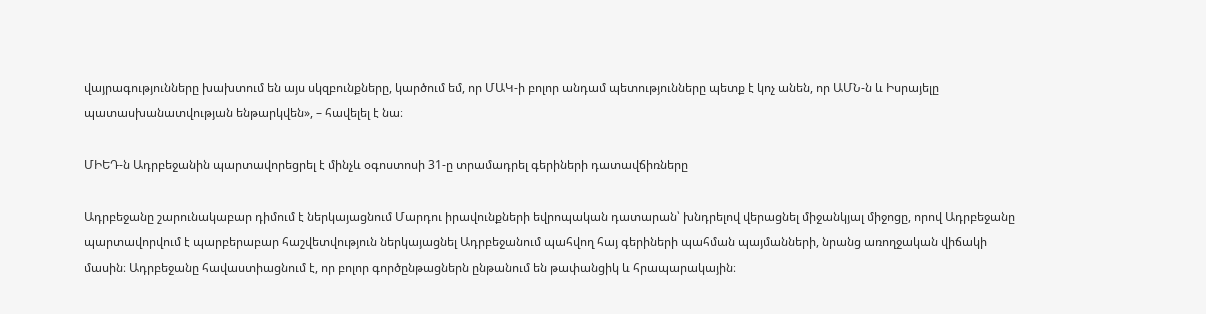վայրագությունները խախտում են այս սկզբունքները, կարծում եմ, որ ՄԱԿ-ի բոլոր անդամ պետությունները պետք է կոչ անեն, որ ԱՄՆ-ն և Իսրայելը պատասխանատվության ենթարկվեն», – հավելել է նա։

ՄԻԵԴ-ն Ադրբեջանին պարտավորեցրել է մինչև օգոստոսի 31-ը տրամադրել գերիների դատավճիռները

Ադրբեջանը շարունակաբար դիմում է ներկայացնում Մարդու իրավունքների եվրոպական դատարան՝ խնդրելով վերացնել միջանկյալ միջոցը, որով Ադրբեջանը պարտավորվում է պարբերաբար հաշվետվություն ներկայացնել Ադրբեջանում պահվող հայ գերիների պահման պայմանների, նրանց առողջական վիճակի մասին։ Ադրբեջանը հավաստիացնում է, որ բոլոր գործընթացներն ընթանում են թափանցիկ և հրապարակային։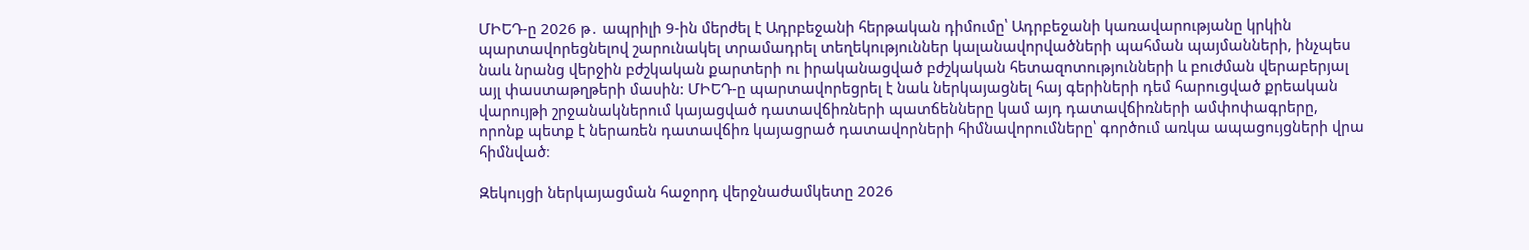ՄԻԵԴ-ը 2026 թ․ ապրիլի 9-ին մերժել է Ադրբեջանի հերթական դիմումը՝ Ադրբեջանի կառավարությանը կրկին պարտավորեցնելով շարունակել տրամադրել տեղեկություններ կալանավորվածների պահման պայմանների, ինչպես նաև նրանց վերջին բժշկական քարտերի ու իրականացված բժշկական հետազոտությունների և բուժման վերաբերյալ այլ փաստաթղթերի մասին: ՄԻԵԴ-ը պարտավորեցրել է նաև ներկայացնել հայ գերիների դեմ հարուցված քրեական վարույթի շրջանակներում կայացված դատավճիռների պատճենները կամ այդ դատավճիռների ամփոփագրերը, որոնք պետք է ներառեն դատավճիռ կայացրած դատավորների հիմնավորումները՝ գործում առկա ապացույցների վրա հիմնված։

Զեկույցի ներկայացման հաջորդ վերջնաժամկետը 2026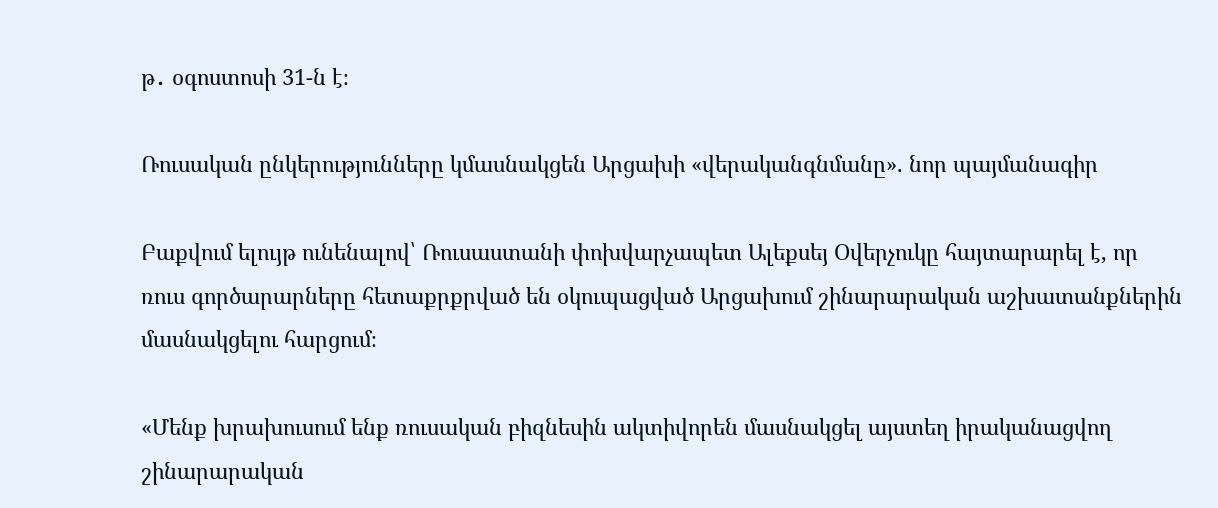թ․ օգոստոսի 31-ն է։

Ռուսական ընկերությունները կմասնակցեն Արցախի «վերականգնմանը». նոր պայմանագիր

Բաքվում ելույթ ունենալով՝ Ռուսաստանի փոխվարչապետ Ալեքսեյ Օվերչուկը հայտարարել է, որ ռուս գործարարները հետաքրքրված են օկուպացված Արցախում շինարարական աշխատանքներին մասնակցելու հարցում։

«Մենք խրախուսում ենք ռուսական բիզնեսին ակտիվորեն մասնակցել այստեղ իրականացվող շինարարական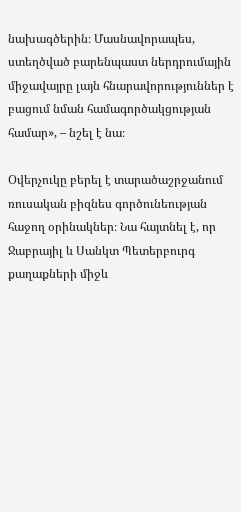նախագծերին։ Մասնավորապես, ստեղծված բարենպաստ ներդրումային միջավայրը լայն հնարավորություններ է բացում նման համագործակցության համար», – նշել է նա։

Օվերչուկը բերել է տարածաշրջանում ռուսական բիզնես գործունեության հաջող օրինակներ։ Նա հայտնել է, որ Ջաբրայիլ և Սանկտ Պետերբուրգ քաղաքների միջև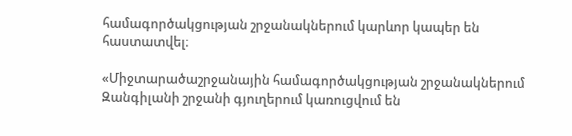համագործակցության շրջանակներում կարևոր կապեր են հաստատվել։

«Միջտարածաշրջանային համագործակցության շրջանակներում Զանգիլանի շրջանի գյուղերում կառուցվում են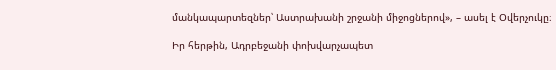մանկապարտեզներ՝ Աստրախանի շրջանի միջոցներով», – ասել է Օվերչուկը։

Իր հերթին, Ադրբեջանի փոխվարչապետ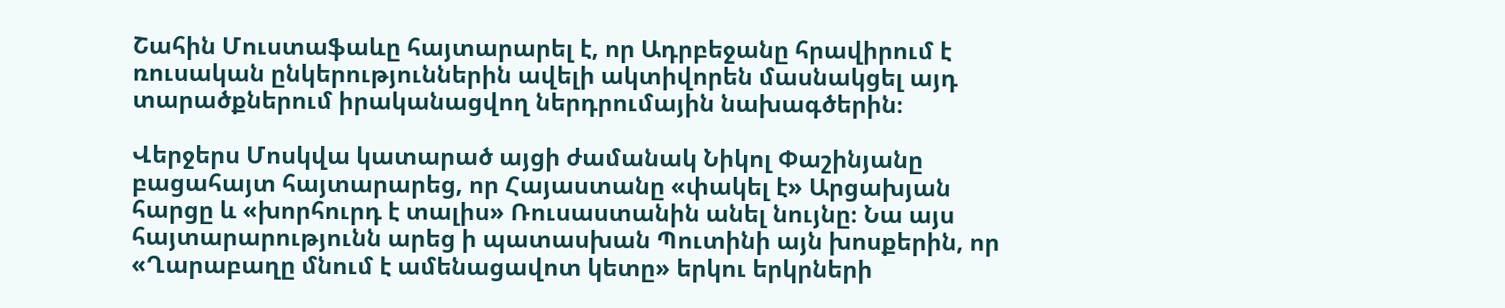Շահին Մուստաֆաևը հայտարարել է, որ Ադրբեջանը հրավիրում է ռուսական ընկերություններին ավելի ակտիվորեն մասնակցել այդ տարածքներում իրականացվող ներդրումային նախագծերին։

Վերջերս Մոսկվա կատարած այցի ժամանակ Նիկոլ Փաշինյանը բացահայտ հայտարարեց, որ Հայաստանը «փակել է» Արցախյան հարցը և «խորհուրդ է տալիս» Ռուսաստանին անել նույնը։ Նա այս հայտարարությունն արեց ի պատասխան Պուտինի այն խոսքերին, որ «Ղարաբաղը մնում է ամենացավոտ կետը» երկու երկրների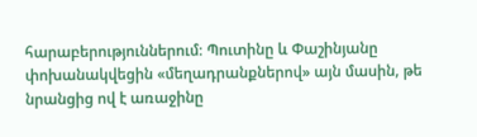հարաբերություններում։ Պուտինը և Փաշինյանը փոխանակվեցին «մեղադրանքներով» այն մասին, թե նրանցից ով է առաջինը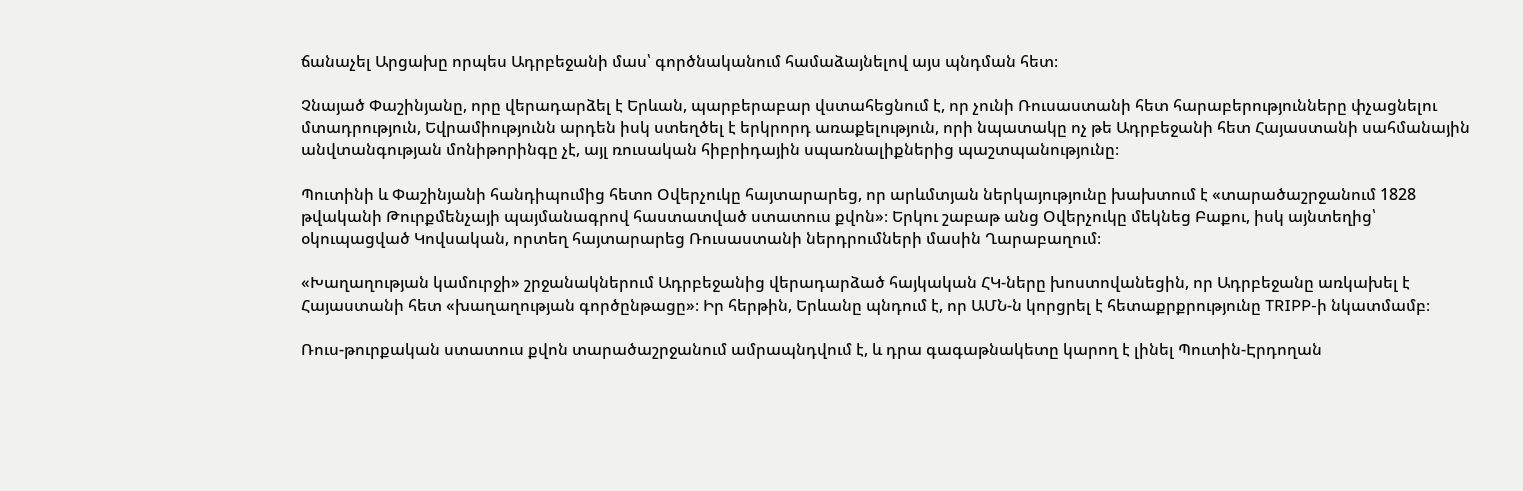ճանաչել Արցախը որպես Ադրբեջանի մաս՝ գործնականում համաձայնելով այս պնդման հետ։

Չնայած Փաշինյանը, որը վերադարձել է Երևան, պարբերաբար վստահեցնում է, որ չունի Ռուսաստանի հետ հարաբերությունները փչացնելու մտադրություն, Եվրամիությունն արդեն իսկ ստեղծել է երկրորդ առաքելություն, որի նպատակը ոչ թե Ադրբեջանի հետ Հայաստանի սահմանային անվտանգության մոնիթորինգը չէ, այլ ռուսական հիբրիդային սպառնալիքներից պաշտպանությունը։

Պուտինի և Փաշինյանի հանդիպումից հետո Օվերչուկը հայտարարեց, որ արևմտյան ներկայությունը խախտում է «տարածաշրջանում 1828 թվականի Թուրքմենչայի պայմանագրով հաստատված ստատուս քվոն»։ Երկու շաբաթ անց Օվերչուկը մեկնեց Բաքու, իսկ այնտեղից՝ օկուպացված Կովսական, որտեղ հայտարարեց Ռուսաստանի ներդրումների մասին Ղարաբաղում։

«Խաղաղության կամուրջի» շրջանակներում Ադրբեջանից վերադարձած հայկական ՀԿ-ները խոստովանեցին, որ Ադրբեջանը առկախել է Հայաստանի հետ «խաղաղության գործընթացը»։ Իր հերթին, Երևանը պնդում է, որ ԱՄՆ-ն կորցրել է հետաքրքրությունը TRIPP-ի նկատմամբ։

Ռուս-թուրքական ստատուս քվոն տարածաշրջանում ամրապնդվում է, և դրա գագաթնակետը կարող է լինել Պուտին-Էրդողան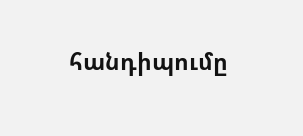հանդիպումը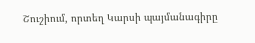Շուշիում, որտեղ Կարսի պայմանագիրը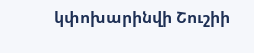կփոխարինվի Շուշիի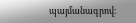պայմանագրով։